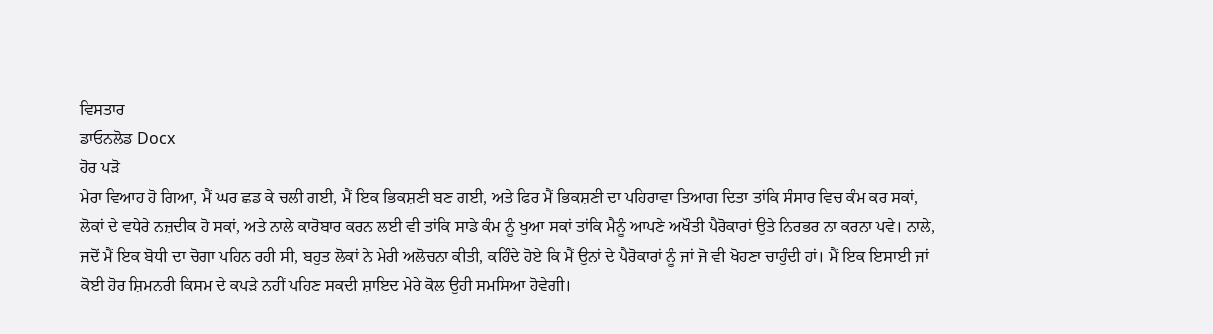ਵਿਸਤਾਰ
ਡਾਓਨਲੋਡ Docx
ਹੋਰ ਪੜੋ
ਮੇਰਾ ਵਿਆਹ ਹੋ ਗਿਆ, ਮੈਂ ਘਰ ਛਡ ਕੇ ਚਲੀ ਗਈ, ਮੈਂ ਇਕ ਭਿਕਸ਼ਣੀ ਬਣ ਗਈ, ਅਤੇ ਫਿਰ ਮੈਂ ਭਿਕਸ਼ਣੀ ਦਾ ਪਹਿਰਾਵਾ ਤਿਆਗ ਦਿਤਾ ਤਾਂਕਿ ਸੰਸਾਰ ਵਿਚ ਕੰਮ ਕਰ ਸਕਾਂ, ਲੋਕਾਂ ਦੇ ਵਧੇਰੇ ਨਜ਼ਦੀਕ ਹੋ ਸਕਾਂ, ਅਤੇ ਨਾਲੇ ਕਾਰੋਬਾਰ ਕਰਨ ਲਈ ਵੀ ਤਾਂਕਿ ਸਾਡੇ ਕੰਮ ਨੂੰ ਖੁਆ ਸਕਾਂ ਤਾਂਕਿ ਮੈਨੂੰ ਆਪਣੇ ਅਖੌਤੀ ਪੈਰੋਕਾਰਾਂ ਉਤੇ ਨਿਰਭਰ ਨਾ ਕਰਨਾ ਪਵੇ। ਨਾਲੇ, ਜਦੋਂ ਮੈਂ ਇਕ ਬੋਧੀ ਦਾ ਚੋਗਾ ਪਹਿਨ ਰਹੀ ਸੀ, ਬਹੁਤ ਲੋਕਾਂ ਨੇ ਮੇਰੀ ਅਲੋਚਨਾ ਕੀਤੀ, ਕਹਿੰਦੇ ਹੋਏ ਕਿ ਮੈਂ ਉਨਾਂ ਦੇ ਪੈਰੋਕਾਰਾਂ ਨੂੰ ਜਾਂ ਜੋ ਵੀ ਖੋਹਣਾ ਚਾਹੁੰਦੀ ਹਾਂ। ਮੈਂ ਇਕ ਇਸਾਈ ਜਾਂ ਕੋਈ ਹੋਰ ਸ਼ਿਮਨਰੀ ਕਿਸਮ ਦੇ ਕਪੜੇ ਨਹੀਂ ਪਹਿਣ ਸਕਦੀ ਸ਼ਾਇਦ ਮੇਰੇ ਕੋਲ ਉਹੀ ਸਮਸਿਆ ਹੋਵੇਗੀ।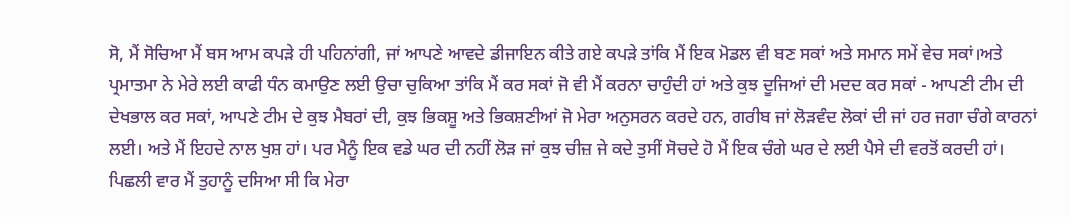ਸੋ, ਮੈਂ ਸੋਚਿਆ ਮੈਂ ਬਸ ਆਮ ਕਪੜੇ ਹੀ ਪਹਿਨਾਂਗੀ, ਜਾਂ ਆਪਣੇ ਆਵਦੇ ਡੀਜਾਇਨ ਕੀਤੇ ਗਏ ਕਪੜੇ ਤਾਂਕਿ ਮੈਂ ਇਕ ਮੋਡਲ ਵੀ ਬਣ ਸਕਾਂ ਅਤੇ ਸਮਾਨ ਸਮੇਂ ਵੇਚ ਸਕਾਂ।ਅਤੇ ਪ੍ਰਮਾਤਮਾ ਨੇ ਮੇਰੇ ਲਈ ਕਾਫੀ ਧੰਨ ਕਮਾਉਣ ਲਈ ਉਚਾ ਚੁਕਿਆ ਤਾਂਕਿ ਮੈਂ ਕਰ ਸਕਾਂ ਜੋ ਵੀ ਮੈਂ ਕਰਨਾ ਚਾਹੁੰਦੀ ਹਾਂ ਅਤੇ ਕੁਝ ਦੂਜਿਆਂ ਦੀ ਮਦਦ ਕਰ ਸਕਾਂ - ਆਪਣੀ ਟੀਮ ਦੀ ਦੇਖਭਾਲ ਕਰ ਸਕਾਂ, ਆਪਣੇ ਟੀਮ ਦੇ ਕੁਝ ਮੈਬਰਾਂ ਦੀ, ਕੁਝ ਭਿਕਸ਼ੂ ਅਤੇ ਭਿਕਸ਼ਣੀਆਂ ਜੋ ਮੇਰਾ ਅਨੁਸਰਨ ਕਰਦੇ ਹਨ, ਗਰੀਬ ਜਾਂ ਲੋੜਵੰਦ ਲੋਕਾਂ ਦੀ ਜਾਂ ਹਰ ਜਗਾ ਚੰਗੇ ਕਾਰਨਾਂ ਲਈ। ਅਤੇ ਮੈਂ ਇਹਦੇ ਨਾਲ ਖੁਸ਼ ਹਾਂ। ਪਰ ਮੈਨੂੰ ਇਕ ਵਡੇ ਘਰ ਦੀ ਨਹੀਂ ਲੋੜ ਜਾਂ ਕੁਝ ਚੀਜ਼ ਜੇ ਕਦੇ ਤੁਸੀਂ ਸੋਚਦੇ ਹੋ ਮੈਂ ਇਕ ਚੰਗੇ ਘਰ ਦੇ ਲਈ ਪੈਸੇ ਦੀ ਵਰਤੋਂ ਕਰਦੀ ਹਾਂ। ਪਿਛਲੀ ਵਾਰ ਮੈਂ ਤੁਹਾਨੂੰ ਦਸਿਆ ਸੀ ਕਿ ਮੇਰਾ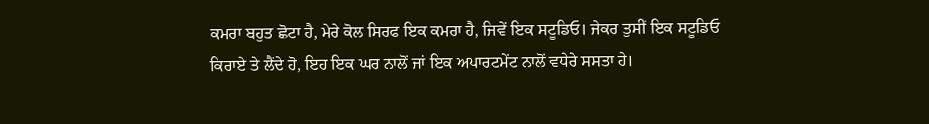ਕਮਰਾ ਬਹੁਤ ਛੋਟਾ ਹੈ, ਮੇਰੇ ਕੋਲ ਸਿਰਫ ਇਕ ਕਮਰਾ ਹੈ, ਜਿਵੇਂ ਇਕ ਸਟੂਡਿਓ। ਜੇਕਰ ਤੁਸੀਂ ਇਕ ਸਟੂਡਿਓ ਕਿਰਾਏ ਤੇ ਲੈਂਦੇ ਹੋ, ਇਹ ਇਕ ਘਰ ਨਾਲੋਂ ਜਾਂ ਇਕ ਅਪਾਰਟਮੇਂਟ ਨਾਲੋਂ ਵਧੇਰੇ ਸਸਤਾ ਹੇ।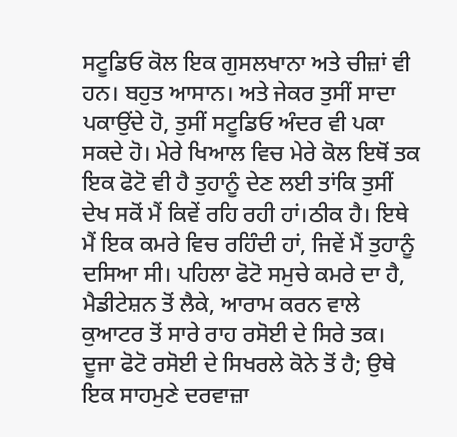ਸਟੂਡਿਓ ਕੋਲ ਇਕ ਗੁਸਲਖਾਨਾ ਅਤੇ ਚੀਜ਼ਾਂ ਵੀ ਹਨ। ਬਹੁਤ ਆਸਾਨ। ਅਤੇ ਜੇਕਰ ਤੁਸੀਂ ਸਾਦਾ ਪਕਾਉਂਦੇ ਹੋ, ਤੁਸੀਂ ਸਟੂਡਿਓ ਅੰਦਰ ਵੀ ਪਕਾ ਸਕਦੇ ਹੋ। ਮੇਰੇ ਖਿਆਲ ਵਿਚ ਮੇਰੇ ਕੋਲ ਇਥੋਂ ਤਕ ਇਕ ਫੋਟੋ ਵੀ ਹੈ ਤੁਹਾਨੂੰ ਦੇਣ ਲਈ ਤਾਂਕਿ ਤੁਸੀਂ ਦੇਖ ਸਕੋਂ ਮੈਂ ਕਿਵੇਂ ਰਹਿ ਰਹੀ ਹਾਂ।ਠੀਕ ਹੈ। ਇਥੇ ਮੈਂ ਇਕ ਕਮਰੇ ਵਿਚ ਰਹਿੰਦੀ ਹਾਂ, ਜਿਵੇਂ ਮੈਂ ਤੁਹਾਨੂੰ ਦਸਿਆ ਸੀ। ਪਹਿਲਾ ਫੋਟੋ ਸਮੁਚੇ ਕਮਰੇ ਦਾ ਹੈ, ਮੈਡੀਟੇਸ਼ਨ ਤੋਂ ਲੈਕੇ, ਆਰਾਮ ਕਰਨ ਵਾਲੇ ਕੁਆਟਰ ਤੋਂ ਸਾਰੇ ਰਾਹ ਰਸੋਈ ਦੇ ਸਿਰੇ ਤਕ। ਦੂਜਾ ਫੋਟੋ ਰਸੋਈ ਦੇ ਸਿਖਰਲੇ ਕੋਨੇ ਤੋਂ ਹੈ; ਉਥੇ ਇਕ ਸਾਹਮੁਣੇ ਦਰਵਾਜ਼ਾ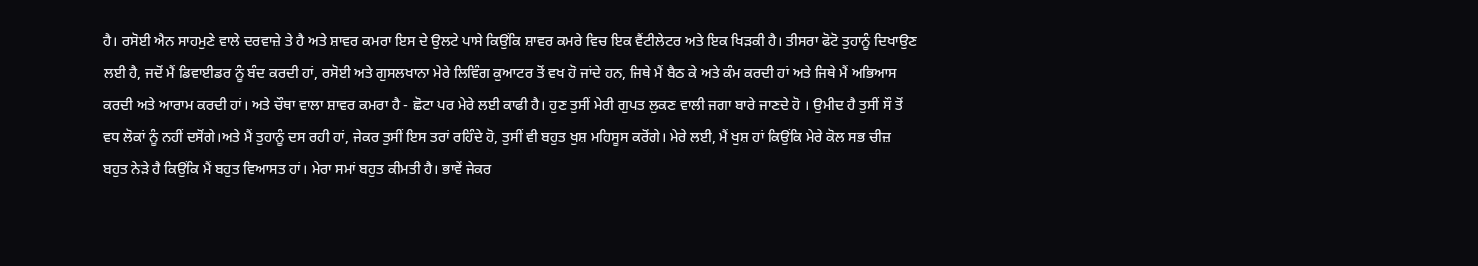ਹੈ। ਰਸੋਈ ਐਨ ਸਾਹਮੁਣੇ ਵਾਲੇ ਦਰਵਾਜ਼ੇ ਤੇ ਹੈ ਅਤੇ ਸ਼ਾਵਰ ਕਮਰਾ ਇਸ ਦੇ ਉਲਟੇ ਪਾਸੇ ਕਿਉਂਕਿ ਸ਼ਾਵਰ ਕਮਰੇ ਵਿਚ ਇਕ ਵੈਂਟੀਲੇਟਰ ਅਤੇ ਇਕ ਖਿੜਕੀ ਹੈ। ਤੀਸਰਾ ਫੋਟੋ ਤੁਹਾਨੂੰ ਦਿਖਾਉਣ ਲਈ ਹੈ, ਜਦੋਂ ਮੈਂ ਡਿਵਾਈਡਰ ਨੂੰ ਬੰਦ ਕਰਦੀ ਹਾਂ, ਰਸੋਈ ਅਤੇ ਗੁਸਲਖਾਨਾ ਮੇਰੇ ਲਿਵਿੰਗ ਕੁਆਟਰ ਤੋਂ ਵਖ ਹੋ ਜਾਂਦੇ ਹਨ, ਜਿਥੇ ਮੈਂ ਬੈਠ ਕੇ ਅਤੇ ਕੰਮ ਕਰਦੀ ਹਾਂ ਅਤੇ ਜਿਥੇ ਮੈਂ ਅਭਿਆਸ ਕਰਦੀ ਅਤੇ ਆਰਾਮ ਕਰਦੀ ਹਾਂ। ਅਤੇ ਚੌਥਾ ਵਾਲਾ ਸ਼ਾਵਰ ਕਮਰਾ ਹੈ - ਛੋਟਾ ਪਰ ਮੇਰੇ ਲਈ ਕਾਫੀ ਹੈ। ਹੁਣ ਤੁਸੀਂ ਮੇਰੀ ਗੁਪਤ ਲੁਕਣ ਵਾਲੀ ਜਗਾ ਬਾਰੇ ਜਾਣਦੇ ਹੋ । ਉਮੀਦ ਹੈ ਤੁਸੀਂ ਸੌ ਤੋਂ ਵਧ ਲੋਕਾਂ ਨੂੰ ਨਹੀਂ ਦਸੋਂਗੇ।ਅਤੇ ਮੈਂ ਤੁਹਾਨੂੰ ਦਸ ਰਹੀ ਹਾਂ, ਜੇਕਰ ਤੁਸੀਂ ਇਸ ਤਰਾਂ ਰਹਿੰਦੇ ਹੋ, ਤੁਸੀਂ ਵੀ ਬਹੁਤ ਖੁਸ਼ ਮਹਿਸੂਸ ਕਰੋਂਗੇ। ਮੇਰੇ ਲਈ, ਮੈਂ ਖੁਸ਼ ਹਾਂ ਕਿਉਂਕਿ ਮੇਰੇ ਕੋਲ ਸਭ ਚੀਜ਼ ਬਹੁਤ ਨੇੜੇ ਹੈ ਕਿਉਂਕਿ ਮੈਂ ਬਹੁਤ ਵਿਆਸਤ ਹਾਂ। ਮੇਰਾ ਸਮਾਂ ਬਹੁਤ ਕੀਮਤੀ ਹੈ। ਭਾਵੇਂ ਜੇਕਰ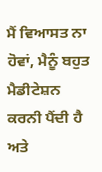ਮੈਂ ਵਿਆਸਤ ਨਾ ਹੋਵਾਂ, ਮੈਨੂੰ ਬਹੁਤ ਮੈਡੀਟੇਸ਼ਨ ਕਰਨੀ ਪੈਂਦੀ ਹੈ ਅਤੇ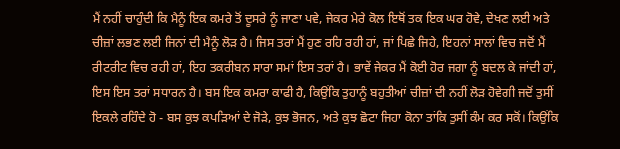ਮੈਂ ਨਹੀਂ ਚਾਹੁੰਦੀ ਕਿ ਮੈਨੂੰ ਇਕ ਕਮਰੇ ਤੋਂ ਦੂਸਰੇ ਨੂੰ ਜਾਣਾ ਪਵੇ, ਜੇਕਰ ਮੇਰੇ ਕੋਲ ਇਥੋਂ ਤਕ ਇਕ ਘਰ ਹੋਵੇ, ਦੇਖਣ ਲਈ ਅਤੇ ਚੀਜ਼ਾਂ ਲਭਣ ਲਈ ਜਿਨਾਂ ਦੀ ਮੈਨੂੰ ਲੋੜ ਹੈ। ਜਿਸ ਤਰਾਂ ਮੈਂ ਹੁਣ ਰਹਿ ਰਹੀ ਹਾਂ, ਜਾਂ ਪਿਛੇ ਜਿਹੇ, ਇਹਨਾਂ ਸਾਲਾਂ ਵਿਚ ਜਦੋਂ ਮੈਂ ਰੀਟਰੀਟ ਵਿਚ ਰਹੀ ਹਾਂ, ਇਹ ਤਕਰੀਬਨ ਸਾਰਾ ਸਮਾਂ ਇਸ ਤਰਾਂ ਹੈ। ਭਾਵੇਂ ਜੇਕਰ ਮੈਂ ਕੋਈ ਹੋਰ ਜਗਾ ਨੂੰ ਬਦਲ ਕੇ ਜਾਂਦੀ ਹਾਂ, ਇਸ ਇਸ ਤਰਾਂ ਸਧਾਰਨ ਹੈ। ਬਸ ਇਕ ਕਮਰਾ ਕਾਫੀ ਹੈ, ਕਿਉਂਕਿ ਤੁਹਾਨੂੰ ਬਹੁਤੀਆਂ ਚੀਜ਼ਾਂ ਦੀ ਨਹੀਂ ਲੋੜ ਹੋਵੇਗੀ ਜਦੋਂ ਤੁਸੀਂ ਇਕਲੇ ਰਹਿੰਦੇ ਹੋ - ਬਸ ਕੁਝ ਕਪੜਿਆਂ ਦੇ ਜੋੜੇ, ਕੁਝ ਭੋਜਨ, ਅਤੇ ਕੁਝ ਛੋਟਾ ਜਿਹਾ ਕੋਨਾ ਤਾਂਕਿ ਤੁਸੀਂ ਕੰਮ ਕਰ ਸਕੋਂ। ਕਿਉਂਕਿ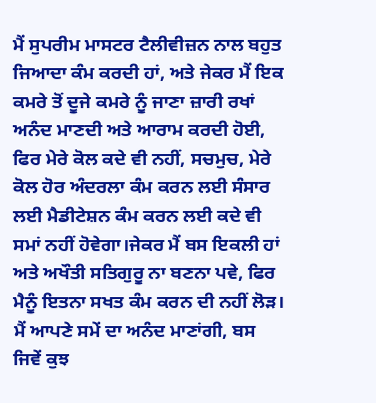ਮੈਂ ਸੁਪਰੀਮ ਮਾਸਟਰ ਟੈਲੀਵੀਜ਼ਨ ਨਾਲ ਬਹੁਤ ਜਿਆਦਾ ਕੰਮ ਕਰਦੀ ਹਾਂ, ਅਤੇ ਜੇਕਰ ਮੈਂ ਇਕ ਕਮਰੇ ਤੋਂ ਦੂਜੇ ਕਮਰੇ ਨੂੰ ਜਾਣਾ ਜ਼ਾਰੀ ਰਖਾਂ ਅਨੰਦ ਮਾਣਦੀ ਅਤੇ ਆਰਾਮ ਕਰਦੀ ਹੋਈ, ਫਿਰ ਮੇਰੇ ਕੋਲ ਕਦੇ ਵੀ ਨਹੀਂ, ਸਚਮੁਚ, ਮੇਰੇ ਕੋਲ ਹੋਰ ਅੰਦਰਲਾ ਕੰਮ ਕਰਨ ਲਈ ਸੰਸਾਰ ਲਈ ਮੈਡੀਟੇਸ਼ਨ ਕੰਮ ਕਰਨ ਲਈ ਕਦੇ ਵੀ ਸਮਾਂ ਨਹੀਂ ਹੋਵੇਗਾ।ਜੇਕਰ ਮੈਂ ਬਸ ਇਕਲੀ ਹਾਂ ਅਤੇ ਅਖੌਤੀ ਸਤਿਗੁਰੂ ਨਾ ਬਣਨਾ ਪਵੇ, ਫਿਰ ਮੈਨੂੰ ਇਤਨਾ ਸਖਤ ਕੰਮ ਕਰਨ ਦੀ ਨਹੀਂ ਲੋੜ। ਮੈਂ ਆਪਣੇ ਸਮੇਂ ਦਾ ਅਨੰਦ ਮਾਣਾਂਗੀ, ਬਸ ਜਿਵੇਂ ਕੁਝ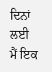ਦਿਨਾਂ ਲਈ ਮੈਂ ਇਕ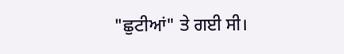"ਛੁਟੀਆਂ" ਤੇ ਗਈ ਸੀ।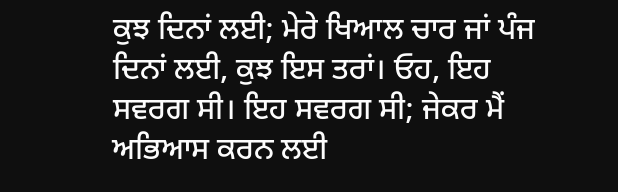ਕੁਝ ਦਿਨਾਂ ਲਈ; ਮੇਰੇ ਖਿਆਲ ਚਾਰ ਜਾਂ ਪੰਜ ਦਿਨਾਂ ਲਈ, ਕੁਝ ਇਸ ਤਰਾਂ। ਓਹ, ਇਹ ਸਵਰਗ ਸੀ। ਇਹ ਸਵਰਗ ਸੀ; ਜੇਕਰ ਮੈਂ ਅਭਿਆਸ ਕਰਨ ਲਈ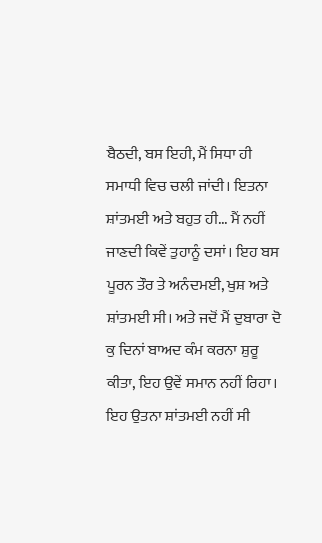ਬੈਠਦੀ, ਬਸ ਇਹੀ, ਮੈਂ ਸਿਧਾ ਹੀ ਸਮਾਧੀ ਵਿਚ ਚਲੀ ਜਾਂਦੀ। ਇਤਨਾ ਸ਼ਾਂਤਮਈ ਅਤੇ ਬਹੁਤ ਹੀ... ਮੈਂ ਨਹੀਂ ਜਾਣਦੀ ਕਿਵੇਂ ਤੁਹਾਨੂੰ ਦਸਾਂ। ਇਹ ਬਸ ਪੂਰਨ ਤੌਰ ਤੇ ਅਨੰਦਮਈ, ਖੁਸ਼ ਅਤੇ ਸ਼ਾਂਤਮਈ ਸੀ। ਅਤੇ ਜਦੋਂ ਮੈਂ ਦੁਬਾਰਾ ਦੋ ਕੁ ਦਿਨਾਂ ਬਾਅਦ ਕੰਮ ਕਰਨਾ ਸ਼ੁਰੂ ਕੀਤਾ, ਇਹ ਉਵੇਂ ਸਮਾਨ ਨਹੀਂ ਰਿਹਾ। ਇਹ ਉਤਨਾ ਸ਼ਾਂਤਮਈ ਨਹੀਂ ਸੀ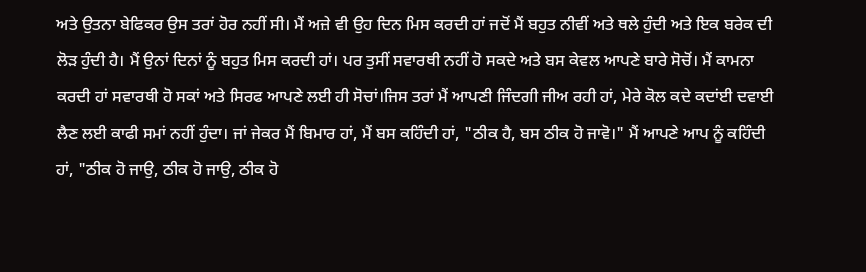ਅਤੇ ਉਤਨਾ ਬੇਫਿਕਰ ਉਸ ਤਰਾਂ ਹੋਰ ਨਹੀਂ ਸੀ। ਮੈਂ ਅਜ਼ੇ ਵੀ ਉਹ ਦਿਨ ਮਿਸ ਕਰਦੀ ਹਾਂ ਜਦੋਂ ਮੈਂ ਬਹੁਤ ਨੀਵੀਂ ਅਤੇ ਥਲੇ ਹੁੰਦੀ ਅਤੇ ਇਕ ਬਰੇਕ ਦੀ ਲੋੜ ਹੁੰਦੀ ਹੈ। ਮੈਂ ਉਨਾਂ ਦਿਨਾਂ ਨੂੰ ਬਹੁਤ ਮਿਸ ਕਰਦੀ ਹਾਂ। ਪਰ ਤੁਸੀਂ ਸਵਾਰਥੀ ਨਹੀਂ ਹੋ ਸਕਦੇ ਅਤੇ ਬਸ ਕੇਵਲ ਆਪਣੇ ਬਾਰੇ ਸੋਚੋਂ। ਮੈਂ ਕਾਮਨਾ ਕਰਦੀ ਹਾਂ ਸਵਾਰਥੀ ਹੋ ਸਕਾਂ ਅਤੇ ਸਿਰਫ ਆਪਣੇ ਲਈ ਹੀ ਸੋਚਾਂ।ਜਿਸ ਤਰਾਂ ਮੈਂ ਆਪਣੀ ਜਿੰਦਗੀ ਜੀਅ ਰਹੀ ਹਾਂ, ਮੇਰੇ ਕੋਲ ਕਦੇ ਕਦਾਂਈ ਦਵਾਈ ਲੈਣ ਲਈ ਕਾਫੀ ਸਮਾਂ ਨਹੀਂ ਹੁੰਦਾ। ਜਾਂ ਜੇਕਰ ਮੈਂ ਬਿਮਾਰ ਹਾਂ, ਮੈਂ ਬਸ ਕਹਿੰਦੀ ਹਾਂ, "ਠੀਕ ਹੈ, ਬਸ ਠੀਕ ਹੋ ਜਾਵੋ।" ਮੈਂ ਆਪਣੇ ਆਪ ਨੂੰ ਕਹਿੰਦੀ ਹਾਂ, "ਠੀਕ ਹੋ ਜਾਉ, ਠੀਕ ਹੋ ਜਾਉ, ਠੀਕ ਹੋ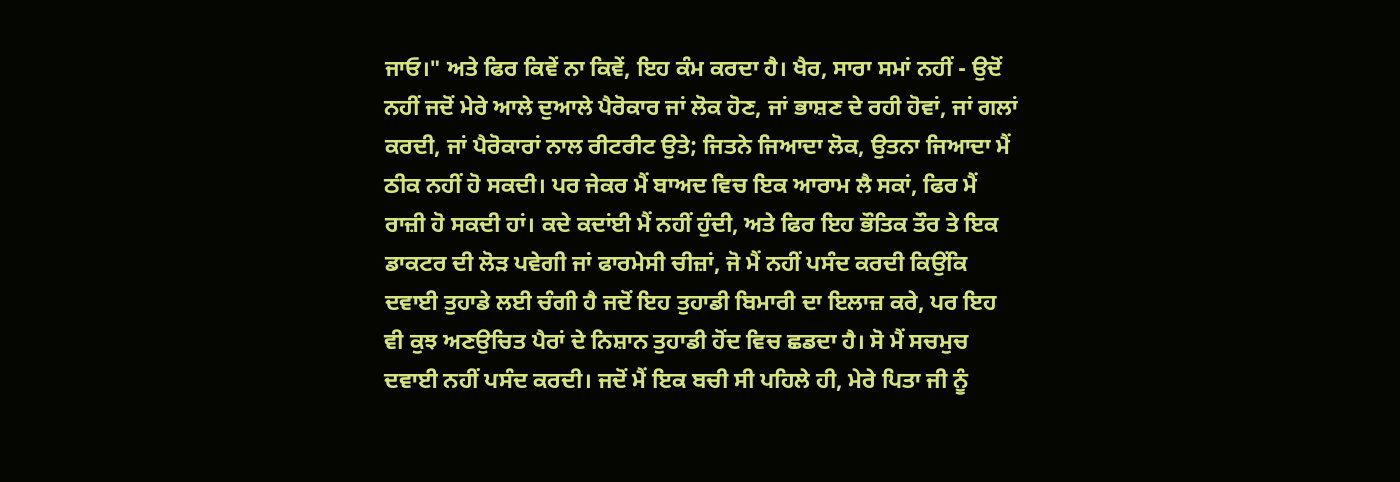ਜਾਓ।" ਅਤੇ ਫਿਰ ਕਿਵੇਂ ਨਾ ਕਿਵੇਂ, ਇਹ ਕੰਮ ਕਰਦਾ ਹੈ। ਖੈਰ, ਸਾਰਾ ਸਮਾਂ ਨਹੀਂ - ਉਦੋਂ ਨਹੀਂ ਜਦੋਂ ਮੇਰੇ ਆਲੇ ਦੁਆਲੇ ਪੈਰੋਕਾਰ ਜਾਂ ਲੋਕ ਹੋਣ, ਜਾਂ ਭਾਸ਼ਣ ਦੇ ਰਹੀ ਹੋਵਾਂ, ਜਾਂ ਗਲਾਂ ਕਰਦੀ, ਜਾਂ ਪੈਰੋਕਾਰਾਂ ਨਾਲ ਰੀਟਰੀਟ ਉਤੇ; ਜਿਤਨੇ ਜਿਆਦਾ ਲੋਕ, ਉਤਨਾ ਜਿਆਦਾ ਮੈਂ ਠੀਕ ਨਹੀਂ ਹੋ ਸਕਦੀ। ਪਰ ਜੇਕਰ ਮੈਂ ਬਾਅਦ ਵਿਚ ਇਕ ਆਰਾਮ ਲੈ ਸਕਾਂ, ਫਿਰ ਮੈਂ ਰਾਜ਼ੀ ਹੋ ਸਕਦੀ ਹਾਂ। ਕਦੇ ਕਦਾਂਈ ਮੈਂ ਨਹੀਂ ਹੁੰਦੀ, ਅਤੇ ਫਿਰ ਇਹ ਭੌਤਿਕ ਤੌਰ ਤੇ ਇਕ ਡਾਕਟਰ ਦੀ ਲੋੜ ਪਵੇਗੀ ਜਾਂ ਫਾਰਮੇਸੀ ਚੀਜ਼ਾਂ, ਜੋ ਮੈਂ ਨਹੀਂ ਪਸੰਦ ਕਰਦੀ ਕਿਉਂਕਿ ਦਵਾਈ ਤੁਹਾਡੇ ਲਈ ਚੰਗੀ ਹੈ ਜਦੋਂ ਇਹ ਤੁਹਾਡੀ ਬਿਮਾਰੀ ਦਾ ਇਲਾਜ਼ ਕਰੇ, ਪਰ ਇਹ ਵੀ ਕੁਝ ਅਣਉਚਿਤ ਪੈਰਾਂ ਦੇ ਨਿਸ਼ਾਨ ਤੁਹਾਡੀ ਹੋਂਦ ਵਿਚ ਛਡਦਾ ਹੈ। ਸੋ ਮੈਂ ਸਚਮੁਚ ਦਵਾਈ ਨਹੀਂ ਪਸੰਦ ਕਰਦੀ। ਜਦੋਂ ਮੈਂ ਇਕ ਬਚੀ ਸੀ ਪਹਿਲੇ ਹੀ, ਮੇਰੇ ਪਿਤਾ ਜੀ ਨੂੰ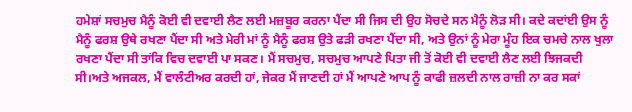ਹਮੇਸ਼ਾਂ ਸਚਮੁਚ ਮੈਨੂੰ ਕੋਈ ਵੀ ਦਵਾਈ ਲੈਣ ਲਈ ਮਜ਼ਬੂਰ ਕਰਨਾ ਪੈਂਦਾ ਸੀ ਜਿਸ ਦੀ ਉਹ ਸੋਚਦੇ ਸਨ ਮੈਨੂੰ ਲੋੜ ਸੀ। ਕਦੇ ਕਦਾਂਈ ਉਸ ਨੂੰ ਮੈਨੂੰ ਫਰਸ਼ ਉਥੇ ਰਖਣਾ ਪੈਂਦਾ ਸੀ ਅਤੇ ਮੇਰੀ ਮਾਂ ਨੂੰ ਮੈਨੂੰ ਫਰਸ਼ ਉਤੇ ਫੜੀ ਰਖਣਾ ਪੈਂਦਾ ਸੀ, ਅਤੇ ਉਨਾਂ ਨੂੰ ਮੇਰਾ ਮੂੰਹ ਇਕ ਚਮਚੇ ਨਾਲ ਖੁਲਾ ਰਖਣਾ ਪੈਂਦਾ ਸੀ ਤਾਂਕਿ ਵਿਚ ਦਵਾਈ ਪਾ ਸਕਣ। ਮੈਂ ਸਚਮੁਚ, ਸਚਮੁਚ ਆਪਣੇ ਪਿਤਾ ਜੀ ਤੋਂ ਕੋਈ ਵੀ ਦਵਾਈ ਲੈਣ ਲਈ ਝਿਜਕਦੀ ਸੀ।ਅਤੇ ਅਜਕਲ, ਮੈਂ ਵਾਲੰਟੀਅਰ ਕਰਦੀ ਹਾਂ, ਜੇਕਰ ਮੈਂ ਜਾਣਦੀ ਹਾਂ ਮੈਂ ਆਪਣੇ ਆਪ ਨੂੰ ਕਾਫੀ ਜ਼ਲਦੀ ਨਾਲ ਰਾਜ਼ੀ ਨਾ ਕਰ ਸਕਾਂ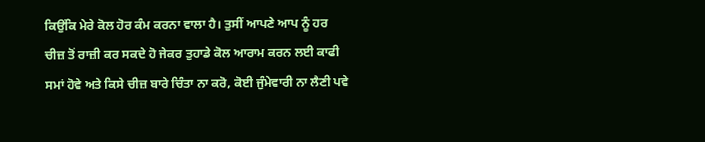ਕਿਉਂਕਿ ਮੇਰੇ ਕੋਲ ਹੋਰ ਕੰਮ ਕਰਨਾ ਵਾਲਾ ਹੈ। ਤੁਸੀਂ ਆਪਣੇ ਆਪ ਨੂੰ ਹਰ ਚੀਜ਼ ਤੋਂ ਰਾਜ਼ੀ ਕਰ ਸਕਦੇ ਹੋ ਜੇਕਰ ਤੁਹਾਡੇ ਕੋਲ ਆਰਾਮ ਕਰਨ ਲਈ ਕਾਫੀ ਸਮਾਂ ਹੋਵੇ ਅਤੇ ਕਿਸੇ ਚੀਜ਼ ਬਾਰੇ ਚਿੰਤਾ ਨਾ ਕਰੋ, ਕੋਈ ਜੁੰਮੇਵਾਰੀ ਨਾ ਲੈਣੀ ਪਵੇ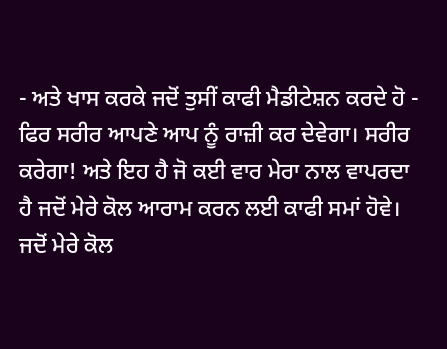- ਅਤੇ ਖਾਸ ਕਰਕੇ ਜਦੋਂ ਤੁਸੀਂ ਕਾਫੀ ਮੈਡੀਟੇਸ਼ਨ ਕਰਦੇ ਹੋ - ਫਿਰ ਸਰੀਰ ਆਪਣੇ ਆਪ ਨੂੰ ਰਾਜ਼ੀ ਕਰ ਦੇਵੇਗਾ। ਸਰੀਰ ਕਰੇਗਾ! ਅਤੇ ਇਹ ਹੈ ਜੋ ਕਈ ਵਾਰ ਮੇਰਾ ਨਾਲ ਵਾਪਰਦਾ ਹੈ ਜਦੋਂ ਮੇਰੇ ਕੋਲ ਆਰਾਮ ਕਰਨ ਲਈ ਕਾਫੀ ਸਮਾਂ ਹੋਵੇ। ਜਦੋਂ ਮੇਰੇ ਕੋਲ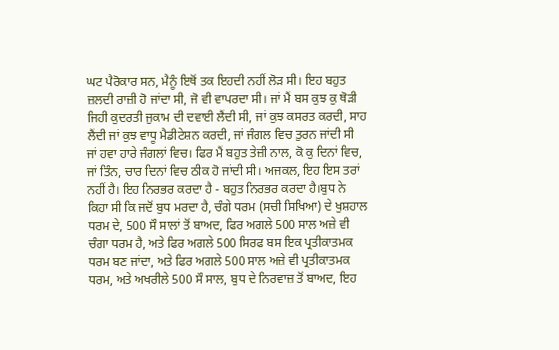ਘਟ ਪੈਰੋਕਾਰ ਸਨ, ਮੈਨੂੰ ਇਥੋਂ ਤਕ ਇਹਦੀ ਨਹੀਂ ਲੋੜ ਸੀ। ਇਹ ਬਹੁਤ ਜ਼ਲਦੀ ਰਾਜ਼ੀ ਹੋ ਜਾਂਦਾ ਸੀ, ਜੋ ਵੀ ਵਾਪਰਦਾ ਸੀ। ਜਾਂ ਮੈਂ ਬਸ ਕੁਝ ਕੁ ਥੋੜੀ ਜਿਹੀ ਕੁਦਰਤੀ ਜੁਕਾਮ ਦੀ ਦਵਾਈ ਲੈਂਦੀ ਸੀ, ਜਾਂ ਕੁਝ ਕਸਰਤ ਕਰਦੀ, ਸਾਹ ਲੈਂਦੀ ਜਾਂ ਕੁਝ ਵਾਧੂ ਮੈਡੀਟੇਸ਼ਨ ਕਰਦੀ, ਜਾਂ ਜੰਗਲ ਵਿਚ ਤੁਰਨ ਜਾਂਦੀ ਸੀ ਜਾਂ ਹਵਾ ਹਾਰੇ ਜੰਗਲਾਂ ਵਿਚ। ਫਿਰ ਮੈਂ ਬਹੁਤ ਤੇਜ਼ੀ ਨਾਲ, ਕੋ ਕੁ ਦਿਨਾਂ ਵਿਚ, ਜਾਂ ਤਿੰਨ, ਚਾਰ ਦਿਨਾਂ ਵਿਚ ਠੀਕ ਹੋ ਜਾਂਦੀ ਸੀ। ਅਜਕਲ, ਇਹ ਇਸ ਤਰਾਂ ਨਹੀਂ ਹੈ। ਇਹ ਨਿਰਭਰ ਕਰਦਾ ਹੈ - ਬਹੁਤ ਨਿਰਭਰ ਕਰਦਾ ਹੈ।ਬੁਧ ਨੇ ਕਿਹਾ ਸੀ ਕਿ ਜਦੋਂ ਬੁਧ ਮਰਦਾ ਹੈ, ਚੰਗੇ ਧਰਮ (ਸਚੀ ਸਿਖਿਆ) ਦੇ ਖੁਸ਼ਹਾਲ ਧਰਮ ਦੇ, 500 ਸੌ ਸਾਲਾਂ ਤੋਂ ਬਾਅਦ, ਫਿਰ ਅਗਲੇ 500 ਸਾਲ ਅਜ਼ੇ ਵੀ ਚੰਗਾ ਧਰਮ ਹੈ, ਅਤੇ ਫਿਰ ਅਗਲੇ 500 ਸਿਰਫ ਬਸ ਇਕ ਪ੍ਰਤੀਕਾਤਮਕ ਧਰਮ ਬਣ ਜਾਂਦਾ, ਅਤੇ ਫਿਰ ਅਗਲੇ 500 ਸਾਲ ਅਜ਼ੇ ਵੀ ਪ੍ਰਤੀਕਾਤਮਕ ਧਰਮ, ਅਤੇ ਅਖਰੀਲੇ 500 ਸੌ ਸਾਲ, ਬੁਧ ਦੇ ਨਿਰਵਾਜ਼ ਤੋਂ ਬਾਅਦ, ਇਹ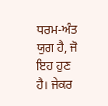ਧਰਮ-ਅੰਤ ਯੁਗ ਹੈ, ਜੋ ਇਹ ਹੁਣ ਹੈ। ਜੇਕਰ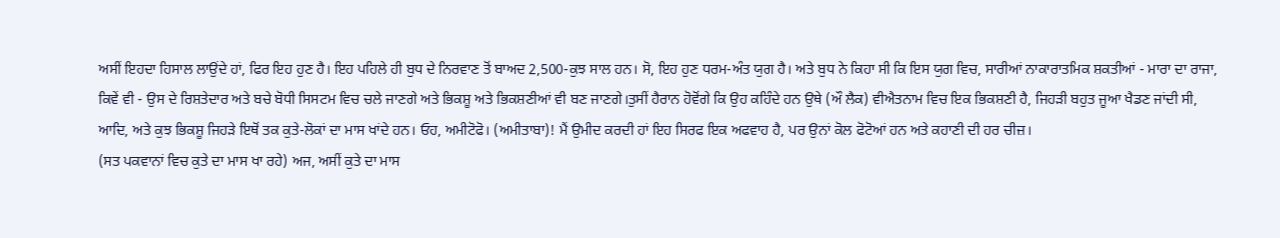ਅਸੀਂ ਇਹਦਾ ਹਿਸਾਲ ਲਾਉਂਦੇ ਹਾਂ, ਫਿਰ ਇਹ ਹੁਣ ਹੈ। ਇਹ ਪਹਿਲੇ ਹੀ ਬੁਧ ਦੇ ਨਿਰਵਾਣ ਤੋਂ ਬਾਅਦ 2,500-ਕੁਝ ਸਾਲ ਹਨ। ਸੋ, ਇਹ ਹੁਣ ਧਰਮ-ਅੰਤ ਯੁਗ ਹੈ। ਅਤੇ ਬੁਧ ਨੇ ਕਿਹਾ ਸੀ ਕਿ ਇਸ ਯੁਗ ਵਿਚ, ਸਾਰੀਆਂ ਨਾਕਾਰਾਤਮਿਕ ਸ਼ਕਤੀਆਂ - ਮਾਰਾ ਦਾ ਰਾਜਾ, ਕਿਵੇਂ ਵੀ - ਉਸ ਦੇ ਰਿਸ਼ਤੇਦਾਰ ਅਤੇ ਬਚੇ ਬੋਧੀ ਸਿਸਟਮ ਵਿਚ ਚਲੇ ਜਾਣਗੇ ਅਤੇ ਭਿਕਸ਼ੂ ਅਤੇ ਭਿਕਸ਼ਣੀਆਂ ਵੀ ਬਣ ਜਾਣਗੇ।ਤੁਸੀਂ ਹੈਰਾਨ ਹੋਵੋਂਗੇ ਕਿ ਉਹ ਕਹਿੰਦੇ ਹਨ ਉਥੇ (ਔ ਲੈਕ) ਵੀਐਤਨਾਮ ਵਿਚ ਇਕ ਭਿਕਸ਼ਣੀ ਹੈ, ਜਿਹੜੀ ਬਹੁਤ ਜੂਆ ਖੈਡਣ ਜਾਂਦੀ ਸੀ, ਆਦਿ, ਅਤੇ ਕੁਝ ਭਿਕਸ਼ੂ ਜਿਹੜੇ ਇਥੋਂ ਤਕ ਕੁਤੇ-ਲੋਕਾਂ ਦਾ ਮਾਸ ਖਾਂਦੇ ਹਨ। ਓਹ, ਅਮੀਟੋਫੋ। (ਅਮੀਤਾਬਾ)! ਮੈਂ ਉਮੀਦ ਕਰਦੀ ਹਾਂ ਇਹ ਸਿਰਫ ਇਕ ਅਫਵਾਹ ਹੈ, ਪਰ ਉਨਾਂ ਕੋਲ ਫੋਟੋਆਂ ਹਨ ਅਤੇ ਕਹਾਣੀ ਦੀ ਹਰ ਚੀਜ਼।
(ਸਤ ਪਕਵਾਨਾਂ ਵਿਚ ਕੁਤੇ ਦਾ ਮਾਸ ਖਾ ਰਹੇ) ਅਜ, ਅਸੀਂ ਕੁਤੇ ਦਾ ਮਾਸ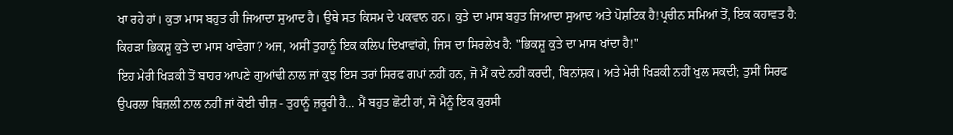ਖਾ ਰਹੇ ਹਾਂ। ਕੁਤਾ ਮਾਸ ਬਹੁਤ ਹੀ ਜਿਆਦਾ ਸੁਆਦ ਹੈ। ਉਥੇ ਸਤ ਕਿਸਮ ਦੇ ਪਕਵਾਨ ਹਨ। ਕੁਤੇ ਦਾ ਮਾਸ ਬਹੁਤ ਜਿਆਦਾ ਸੁਆਦ ਅਤੇ ਪੋਸ਼ਟਿਕ ਹੈ!ਪ੍ਰਚੀਨ ਸਮਿਆਂ ਤੋਂ, ਇਕ ਕਹਾਵਤ ਹੈ: ਕਿਹੜਾ ਭਿਕਸ਼ੂ ਕੁਤੇ ਦਾ ਮਾਸ ਖਾਵੇਗਾ? ਅਜ, ਅਸੀਂ ਤੁਹਾਨੂੰ ਇਕ ਕਲਿਪ ਦਿਖਾਵਾਂਗੇ, ਜਿਸ ਦਾ ਸਿਰਲੇਖ ਹੈ: "ਭਿਕਸ਼ੂ ਕੁਤੇ ਦਾ ਮਾਸ ਖਾਂਦਾ ਹੈ!"
ਇਹ ਮੇਰੀ ਖਿੜਕੀ ਤੋਂ ਬਾਹਰ ਆਪਣੇ ਗੁਆਂਢੀ ਨਾਲ ਜਾਂ ਕੁਝ ਇਸ ਤਰਾਂ ਸਿਰਫ ਗਪਾਂ ਨਹੀਂ ਹਨ, ਜੋ ਮੈਂ ਕਦੇ ਨਹੀਂ ਕਰਦੀ, ਬਿਨਾਂਸ਼ਕ। ਅਤੇ ਮੇਰੀ ਖਿੜਕੀ ਨਹੀਂ ਖੁਲ ਸਕਦੀ; ਤੁਸੀਂ ਸਿਰਫ ਉਪਰਲਾ ਬਿਜ਼ਲੀ ਨਾਲ ਨਹੀਂ ਜਾਂ ਕੋਈ ਚੀਜ਼ - ਤੁਹਾਨੂੰ ਜ਼ਰੂਰੀ ਹੈ... ਮੈਂ ਬਹੁਤ ਛੋਟੀ ਹਾਂ, ਸੋ ਮੈਨੂੰ ਇਕ ਕੁਰਸੀ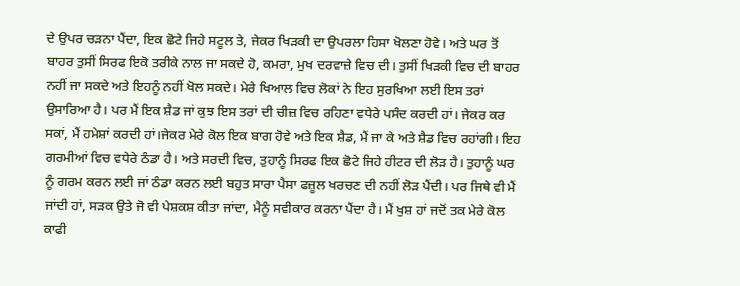ਦੇ ਉਪਰ ਚੜਨਾ ਪੈਂਦਾ, ਇਕ ਛੋਟੇ ਜਿਹੇ ਸਟੂਲ ਤੇ, ਜੇਕਰ ਖਿੜਕੀ ਦਾ ਉਪਰਲਾ ਹਿਸਾ ਖੋਲਣਾ ਹੋਵੇ। ਅਤੇ ਘਰ ਤੋਂ ਬਾਹਰ ਤੁਸੀਂ ਸਿਰਫ ਇਕੋ ਤਰੀਕੇ ਨਾਲ ਜਾ ਸਕਦੇ ਹੋ, ਕਮਰਾ, ਮੁਖ ਦਰਵਾਜ਼ੇ ਵਿਚ ਦੀ। ਤੁਸੀਂ ਖਿੜਕੀ ਵਿਚ ਦੀ ਬਾਹਰ ਨਹੀਂ ਜਾ ਸਕਦੇ ਅਤੇ ਇਹਨੂੰ ਨਹੀਂ ਖੋਲ ਸਕਦੇ। ਮੇਰੇ ਖਿਆਲ ਵਿਚ ਲੋਕਾਂ ਨੇ ਇਹ ਸੁਰਖਿਆ ਲਈ ਇਸ ਤਰਾਂ ਉਸਾਰਿਆ ਹੈ। ਪਰ ਮੈਂ ਇਕ ਸ਼ੈਡ ਜਾਂ ਕੁਝ ਇਸ ਤਰਾਂ ਦੀ ਚੀਜ਼ ਵਿਚ ਰਹਿਣਾ ਵਧੇਰੇ ਪਸੰਦ ਕਰਦੀ ਹਾਂ। ਜੇਕਰ ਕਰ ਸਕਾਂ, ਮੈਂ ਹਮੇਸ਼ਾਂ ਕਰਦੀ ਹਾਂ।ਜੇਕਰ ਮੇਰੇ ਕੋਲ ਇਕ ਬਾਗ ਹੋਵੇ ਅਤੇ ਇਕ ਸ਼ੈਡ, ਮੈਂ ਜਾ ਕੇ ਅਤੇ ਸ਼ੈਡ ਵਿਚ ਰਹਾਂਗੀ। ਇਹ ਗਰਮੀਆਂ ਵਿਚ ਵਧੇਰੇ ਠੰਡਾ ਹੈ। ਅਤੇ ਸਰਦੀ ਵਿਚ, ਤੁਹਾਨੂੰ ਸਿਰਫ ਇਕ ਛੋਟੇ ਜਿਹੇ ਹੀਟਰ ਦੀ ਲੋੜ ਹੈ। ਤੁਹਾਨੂੰ ਘਰ ਨੂੰ ਗਰਮ ਕਰਨ ਲਈ ਜਾਂ ਠੰਡਾ ਕਰਨ ਲਈ ਬਹੁਤ ਸਾਰਾ ਪੈਸਾ ਫਜ਼ੂਲ ਖਰਚਣ ਦੀ ਨਹੀਂ ਲੋੜ ਪੈਂਦੀ। ਪਰ ਜਿਥੇ ਵੀ ਮੈਂ ਜਾਂਦੀ ਹਾਂ, ਸੜਕ ਉਤੇ ਜੋ ਵੀ ਪੇਸ਼ਕਸ਼ ਕੀਤਾ ਜਾਂਦਾ, ਮੈਨੂੰ ਸਵੀਕਾਰ ਕਰਨਾ ਪੈਂਦਾ ਹੈ। ਮੈਂ ਖੁਸ਼ ਹਾਂ ਜਦੋਂ ਤਕ ਮੇਰੇ ਕੋਲ ਕਾਫੀ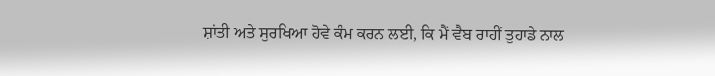ਸ਼ਾਂਤੀ ਅਤੇ ਸੁਰਖਿਆ ਹੋਵੇ ਕੰਮ ਕਰਨ ਲਈ, ਕਿ ਮੈਂ ਵੈਬ ਰਾਹੀਂ ਤੁਹਾਡੇ ਨਾਲ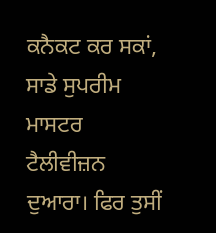ਕਨੈਕਟ ਕਰ ਸਕਾਂ, ਸਾਡੇ ਸੁਪਰੀਮ ਮਾਸਟਰ ਟੈਲੀਵੀਜ਼ਨ ਦੁਆਰਾ। ਫਿਰ ਤੁਸੀਂ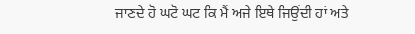ਜਾਣਦੇ ਹੋ ਘਟੋ ਘਟ ਕਿ ਮੈਂ ਅਜੇ ਇਥੇ ਜਿਉਂਦੀ ਹਾਂ ਅਤੇ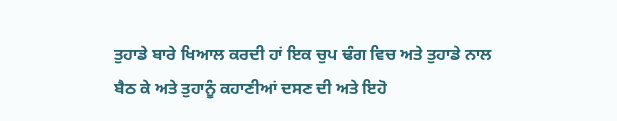ਤੁਹਾਡੇ ਬਾਰੇ ਖਿਆਲ ਕਰਦੀ ਹਾਂ ਇਕ ਚੁਪ ਢੰਗ ਵਿਚ ਅਤੇ ਤੁਹਾਡੇ ਨਾਲ ਬੈਠ ਕੇ ਅਤੇ ਤੁਹਾਨੂੰ ਕਹਾਣੀਆਂ ਦਸਣ ਦੀ ਅਤੇ ਇਹੋ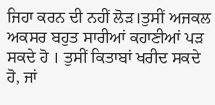ਜਿਹਾ ਕਰਨ ਦੀ ਨਹੀਂ ਲੋੜ।ਤੁਸੀਂ ਅਜਕਲ ਅਕਸਰ ਬਹੁਤ ਸਾਰੀਆਂ ਕਹਾਣੀਆਂ ਪੜ ਸਕਦੇ ਹੋ । ਤੁਸੀਂ ਕਿਤਾਬਾਂ ਖਰੀਦ ਸਕਦੇ ਹੋ, ਜਾਂ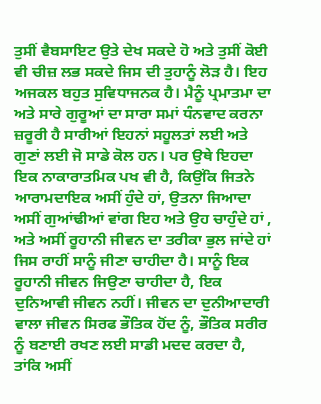ਤੁਸੀਂ ਵੈਬਸਾਇਟ ਉਤੇ ਦੇਖ ਸਕਦੇ ਹੋ ਅਤੇ ਤੁਸੀਂ ਕੋਈ ਵੀ ਚੀਜ਼ ਲਭ ਸਕਦੇ ਜਿਸ ਦੀ ਤੁਹਾਨੂੰ ਲੋੜ ਹੈ। ਇਹ ਅਜਕਲ ਬਹੁਤ ਸੁਵਿਧਾਜਨਕ ਹੈ। ਮੈਨੂੰ ਪ੍ਰਮਾਤਮਾ ਦਾ ਅਤੇ ਸਾਰੇ ਗੁਰੂਆਂ ਦਾ ਸਾਰਾ ਸਮਾਂ ਧੰਨਵਾਦ ਕਰਨਾ ਜ਼ਰੂਰੀ ਹੈ ਸਾਰੀਆਂ ਇਹਨਾਂ ਸਹੂਲਤਾਂ ਲਈ ਅਤੇ ਗੁਣਾਂ ਲਈ ਜੋ ਸਾਡੇ ਕੋਲ ਹਨ। ਪਰ ਉਥੇ ਇਹਦਾ ਇਕ ਨਾਕਾਰਾਤਮਿਕ ਪਖ ਵੀ ਹੈ, ਕਿਉਂਕਿ ਜਿਤਨੇ ਆਰਾਮਦਾਇਕ ਅਸੀਂ ਹੁੰਦੇ ਹਾਂ, ਉਤਨਾ ਜਿਆਦਾ ਅਸੀਂ ਗੁਆਂਢੀਆਂ ਵਾਂਗ ਇਹ ਅਤੇ ਉਹ ਚਾਹੁੰਦੇ ਹਾਂ , ਅਤੇ ਅਸੀਂ ਰੂਹਾਨੀ ਜੀਵਨ ਦਾ ਤਰੀਕਾ ਭੁਲ ਜਾਂਦੇ ਹਾਂ ਜਿਸ ਰਾਹੀਂ ਸਾਨੂੰ ਜੀਣਾ ਚਾਹੀਦਾ ਹੈ। ਸਾਨੂੰ ਇਕ ਰੂਹਾਨੀ ਜੀਵਨ ਜਿਉਣਾ ਚਾਹੀਦਾ ਹੈ, ਇਕ ਦੁਨਿਆਵੀ ਜੀਵਨ ਨਹੀਂ। ਜੀਵਨ ਦਾ ਦੁਨੀਆਦਾਰੀ ਵਾਲਾ ਜੀਵਨ ਸਿਰਫ ਭੌਤਿਕ ਹੋਂਦ ਨੂੰ, ਭੌਤਿਕ ਸਰੀਰ ਨੂੰ ਬਣਾਈ ਰਖਣ ਲਈ ਸਾਡੀ ਮਦਦ ਕਰਦਾ ਹੈ, ਤਾਂਕਿ ਅਸੀਂ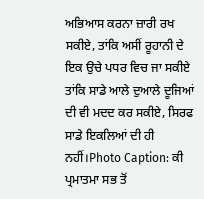ਅਭਿਆਸ ਕਰਨਾ ਜ਼ਾਰੀ ਰਖ ਸਕੀਏ, ਤਾਂਕਿ ਅਸੀਂ ਰੂਹਾਨੀ ਦੇ ਇਕ ਉਚੇ ਪਧਰ ਵਿਚ ਜਾ ਸਕੀਏ ਤਾਂਕਿ ਸਾਡੇ ਆਲੇ ਦੁਆਲੇ ਦੂਜਿਆਂ ਦੀ ਵੀ ਮਦਦ ਕਰ ਸਕੀਏ, ਸਿਰਫ ਸਾਡੇ ਇਕਲਿਆਂ ਦੀ ਹੀ ਨਹੀਂ।Photo Caption: ਕੀ ਪ੍ਰਮਾਤਮਾ ਸਭ ਤੋਂ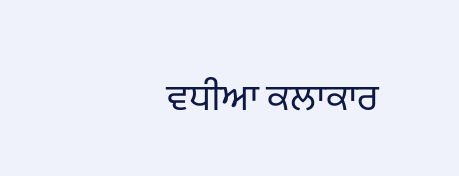ਵਧੀਆ ਕਲਾਕਾਰ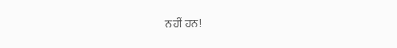ਨਹੀਂ ਹਨ!